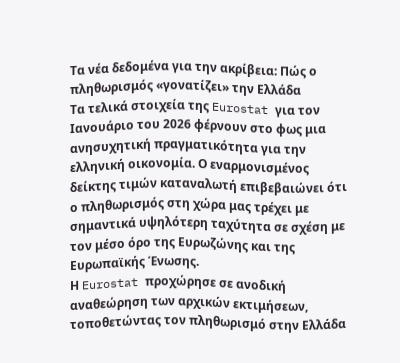Τα νέα δεδομένα για την ακρίβεια: Πώς ο πληθωρισμός «γονατίζει» την Ελλάδα
Τα τελικά στοιχεία της Eurostat για τον Ιανουάριο του 2026 φέρνουν στο φως μια ανησυχητική πραγματικότητα για την ελληνική οικονομία. Ο εναρμονισμένος δείκτης τιμών καταναλωτή επιβεβαιώνει ότι ο πληθωρισμός στη χώρα μας τρέχει με σημαντικά υψηλότερη ταχύτητα σε σχέση με τον μέσο όρο της Ευρωζώνης και της Ευρωπαϊκής Ένωσης.
Η Eurostat προχώρησε σε ανοδική αναθεώρηση των αρχικών εκτιμήσεων, τοποθετώντας τον πληθωρισμό στην Ελλάδα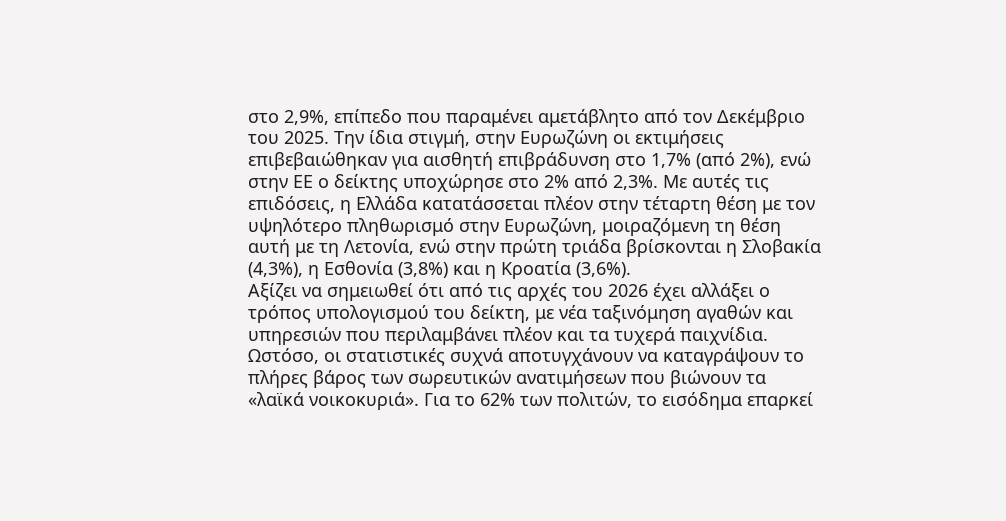στο 2,9%, επίπεδο που παραμένει αμετάβλητο από τον Δεκέμβριο του 2025. Την ίδια στιγμή, στην Ευρωζώνη οι εκτιμήσεις επιβεβαιώθηκαν για αισθητή επιβράδυνση στο 1,7% (από 2%), ενώ στην ΕΕ ο δείκτης υποχώρησε στο 2% από 2,3%. Με αυτές τις επιδόσεις, η Ελλάδα κατατάσσεται πλέον στην τέταρτη θέση με τον υψηλότερο πληθωρισμό στην Ευρωζώνη, μοιραζόμενη τη θέση αυτή με τη Λετονία, ενώ στην πρώτη τριάδα βρίσκονται η Σλοβακία (4,3%), η Εσθονία (3,8%) και η Κροατία (3,6%).
Αξίζει να σημειωθεί ότι από τις αρχές του 2026 έχει αλλάξει ο τρόπος υπολογισμού του δείκτη, με νέα ταξινόμηση αγαθών και υπηρεσιών που περιλαμβάνει πλέον και τα τυχερά παιχνίδια. Ωστόσο, οι στατιστικές συχνά αποτυγχάνουν να καταγράψουν το πλήρες βάρος των σωρευτικών ανατιμήσεων που βιώνουν τα «λαϊκά νοικοκυριά». Για το 62% των πολιτών, το εισόδημα επαρκεί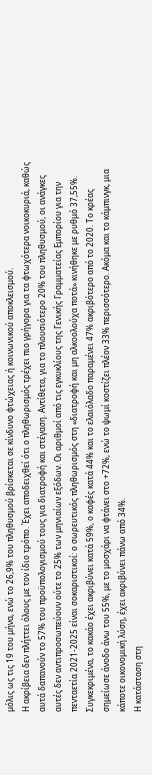μόλις ως τις 19 του μήνα, ενώ το 26,9% του πληθυσμού βρίσκεται σε κίνδυνο φτώχειας ή κοινωνικού αποκλεισμού.
Η ακρίβεια δεν πλήττει όλους με τον ίδιο τρόπο. Έχει αποδειχθεί ότι ο πληθωρισμός τρέχει πιο γρήγορα για τα φτωχότερα νοικοκυριά, καθώς αυτά δαπανούν το 57% του προϋπολογισμού τους για διατροφή και στέγαση. Αντίθετα, για το πλουσιότερο 20% του πληθυσμού, οι ανάγκες αυτές δεν αντιπροσωπεύουν ούτε το 25% των μηνιαίων εξόδων. Οι αριθμοί από τις εγκυκλίους της Γενικής Γραμματείας Εμπορίου για την πενταετία 2021-2025 είναι σοκαριστικοί: ο σωρευτικός πληθωρισμός στη «διατροφή και μη αλκοολούχα ποτά» κινήθηκε με ρυθμό 37,55%. Συγκεκριμένα, το κακάο έχει ακριβύνει κατά 59%, ο καφές κατά 44% και το ελαιόλαδο παραμένει 47% ακριβότερο από το 2020. Το κρέας σημείωσε άνοδο άνω του 55%, με το μοσχάρι να φτάνει στο +72%, ενώ το ψωμί κοστίζει πλέον 33% περισσότερο. Ακόμα και το κάμπινγκ, μια κάποτε οικονομική λύση, έχει ακριβύνει πάνω από 34%.
Η κατάσταση στη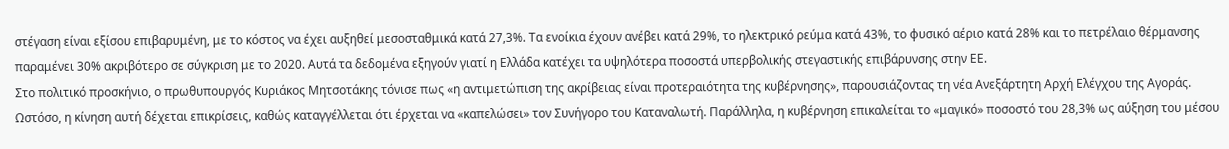στέγαση είναι εξίσου επιβαρυμένη, με το κόστος να έχει αυξηθεί μεσοσταθμικά κατά 27,3%. Τα ενοίκια έχουν ανέβει κατά 29%, το ηλεκτρικό ρεύμα κατά 43%, το φυσικό αέριο κατά 28% και το πετρέλαιο θέρμανσης παραμένει 30% ακριβότερο σε σύγκριση με το 2020. Αυτά τα δεδομένα εξηγούν γιατί η Ελλάδα κατέχει τα υψηλότερα ποσοστά υπερβολικής στεγαστικής επιβάρυνσης στην ΕΕ.
Στο πολιτικό προσκήνιο, ο πρωθυπουργός Κυριάκος Μητσοτάκης τόνισε πως «η αντιμετώπιση της ακρίβειας είναι προτεραιότητα της κυβέρνησης», παρουσιάζοντας τη νέα Ανεξάρτητη Αρχή Ελέγχου της Αγοράς. Ωστόσο, η κίνηση αυτή δέχεται επικρίσεις, καθώς καταγγέλλεται ότι έρχεται να «καπελώσει» τον Συνήγορο του Καταναλωτή. Παράλληλα, η κυβέρνηση επικαλείται το «μαγικό» ποσοστό του 28,3% ως αύξηση του μέσου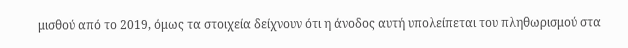μισθού από το 2019, όμως τα στοιχεία δείχνουν ότι η άνοδος αυτή υπολείπεται του πληθωρισμού στα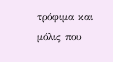τρόφιμα και μόλις που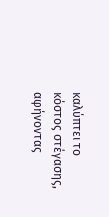καλύπτει το κόστος στέγασης, αφήνοντας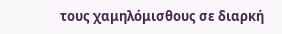τους χαμηλόμισθους σε διαρκή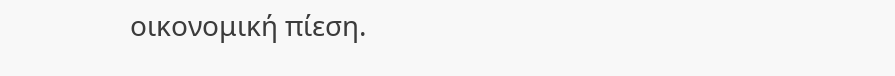οικονομική πίεση.